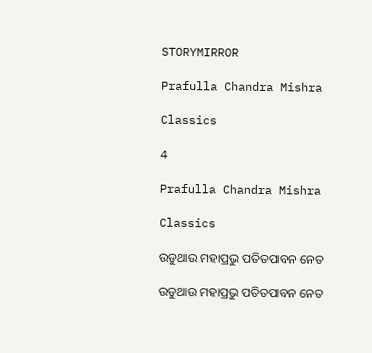STORYMIRROR

Prafulla Chandra Mishra

Classics

4

Prafulla Chandra Mishra

Classics

ଉଡୁଥାଉ ମହାପ୍ରଭୁ ପତିତପାବନ ନେତ

ଉଡୁଥାଉ ମହାପ୍ରଭୁ ପତିତପାବନ ନେତ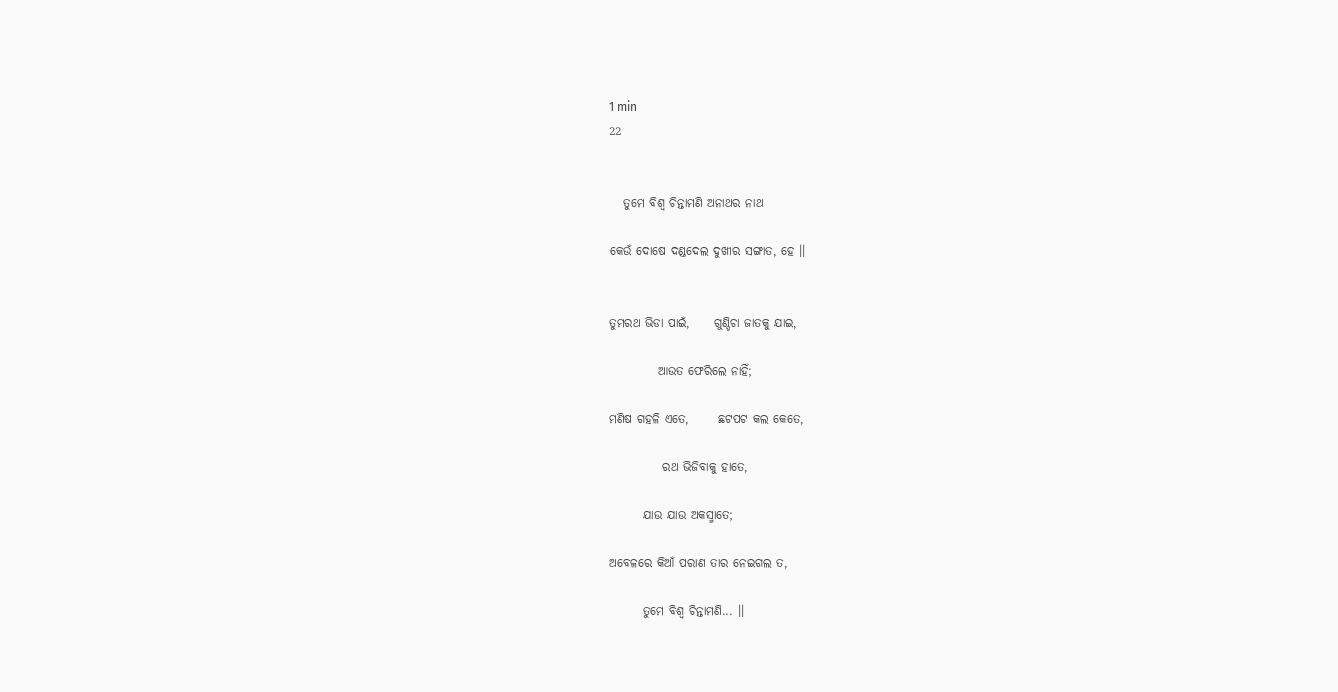1 min
22


   ତୁମେ ବିଶ୍ଵ ଚିନ୍ତାମଣି ଅନାଥର ନାଥ

କେଉଁ ଦୋଷେ ଦଣ୍ଡଦେଲ ଦୁଖୀର ସଙ୍ଗାତ, ହେ ।।


ତୁମରଥ ଭିଡା ପାଇଁ,     ଗୁଣ୍ଡିଚା ଜାତକୁ ଯାଇ,

          ଆଉତ ଫେରିଲେ ନାହିଁ;

ମଣିଷ ଗହଳି ଏତେ,      ଛଟପଟ କଲ କେତେ,

           ରଥ ଭିଜିବାକୁ ହାତେ,

       ଯାଉ ଯାଉ ଅକସ୍ମାତେ;

ଅବେଳରେ କିଆଁ ପରାଣ ତାର ନେଇଗଲ ତ,

       ତୁମେ ବିଶ୍ଵ ଚିନ୍ତାମଣି... ।।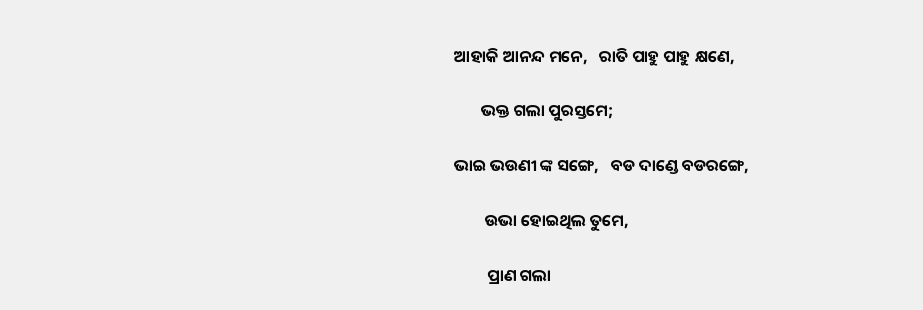ଆହାକି ଆନନ୍ଦ ମନେ,   ରାତି ପାହୁ ପାହୁ କ୍ଷଣେ,

       ଭକ୍ତ ଗଲା ପୁରସ୍ତମେ;

ଭାଇ ଭଉଣୀ ଙ୍କ ସଙ୍ଗେ,   ବଡ ଦାଣ୍ଡେ ବଡରଙ୍ଗେ,

        ଉଭା ହୋଇଥିଲ ତୁମେ,

         ପ୍ରାଣ ଗଲା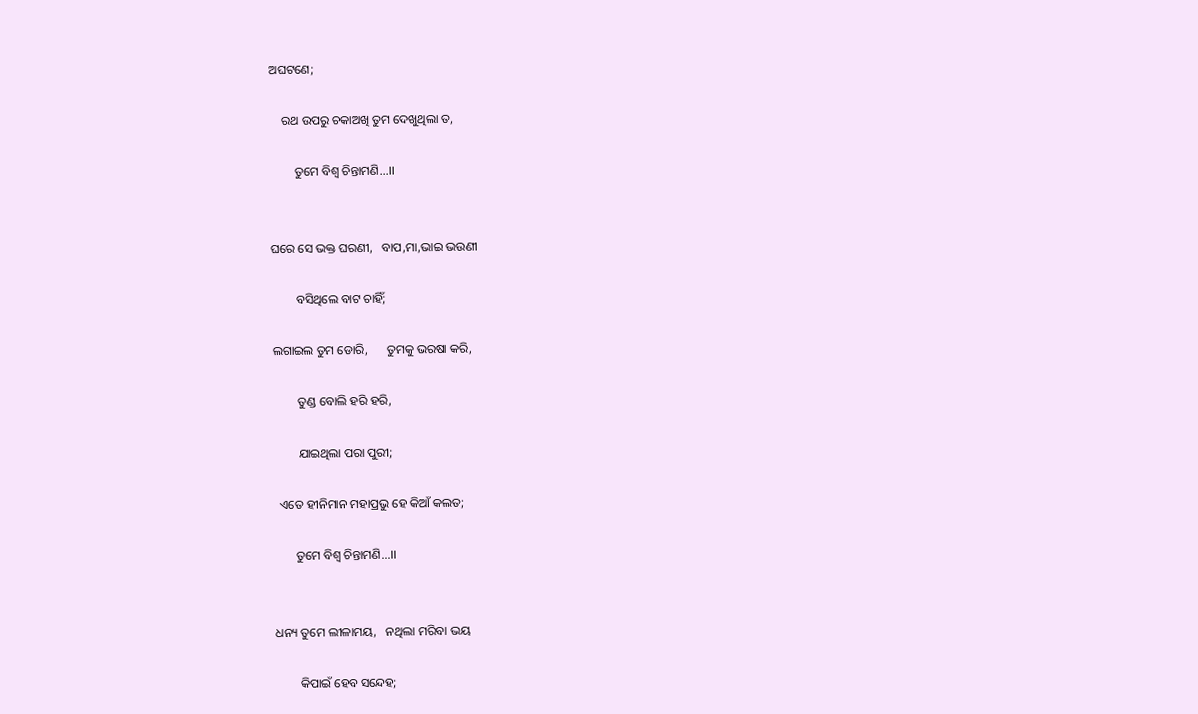ଅଘଟଣେ;

    ରଥ ଉପରୁ ଚକାଅଖି ତୁମ ଦେଖୁଥିଲା ତ,

        ତୁମେ ବିଶ୍ଵ ଚିନ୍ତାମଣି...।।


ଘରେ ସେ ଭକ୍ତ ଘରଣୀ,   ବାପ,ମା,ଭାଇ ଭଉଣୀ

        ବସିଥିଲେ ବାଟ ଚାହିଁ;

ଲଗାଇଲ ତୁମ ଡୋରି,      ତୁମକୁ ଭରଷା କରି,

        ତୁଣ୍ଡ ବୋଲି ହରି ହରି,

        ଯାଇଥିଲା ପରା ପୁରୀ;

  ଏତେ ହୀନିମାନ ମହାପ୍ରଭୁ ହେ କିଆଁ କଲତ;

       ତୁମେ ବିଶ୍ଵ ଚିନ୍ତାମଣି...।।


ଧନ୍ୟ ତୁମେ ଲୀଳାମୟ,   ନଥିଲା ମରିବା ଭୟ

        କିପାଇଁ ହେବ ସନ୍ଦେହ;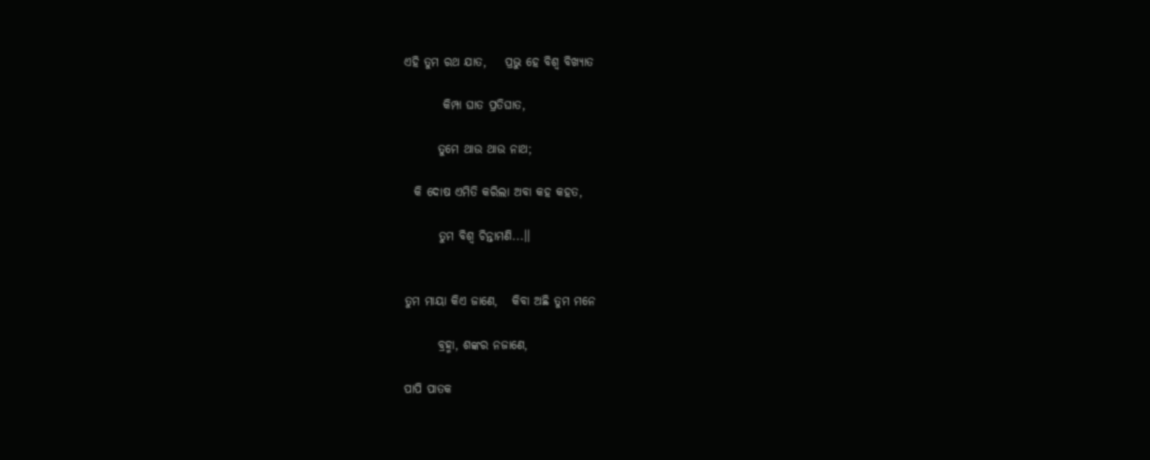ଏହି ତୁମ ରଥ ଯାତ,    ପ୍ରଭୁ ହେ ବିଶ୍ଵ ବିଖ୍ୟାତ

        କିମ୍ପା ଘାତ ପ୍ରତିଘାତ,

       ତୁମେ ଥାଉ ଥାଉ ନାଥ;

  କି ଦୋଷ ଏମିତି କରିଲା ଅବା କହ କହତ,

       ତୁମ ବିଶ୍ଵ ଚିନ୍ତାମଣି...।।


ତୁମ ମାୟା କିଏ ଜାଣେ,   କିବା ଅଛି ତୁମ ମନେ

       ବ୍ରହ୍ମା, ଶଙ୍କର ନଜାଣେ,

ପାପି ପାତକ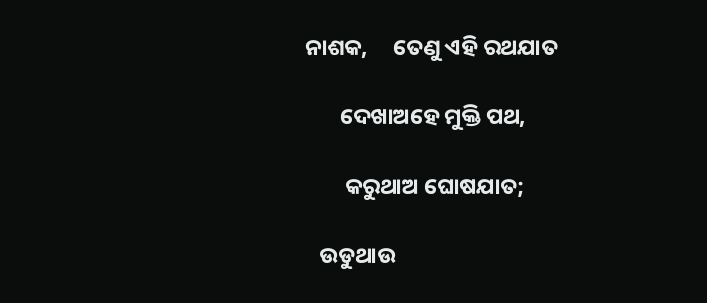ନାଶକ,     ତେଣୁ ଏହି ରଥଯାତ

       ଦେଖାଅହେ ମୁକ୍ତି ପଥ,

        କରୁଥାଅ ଘୋଷଯାତ;

   ଉଡୁଥାଉ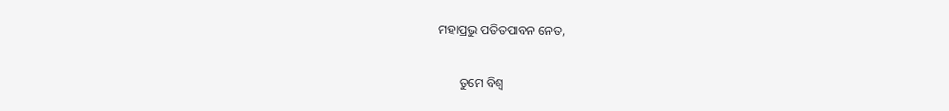ମହାପ୍ରଭୁ ପତିତପାବନ ନେତ,

       ତୁମେ ବିଶ୍ଵ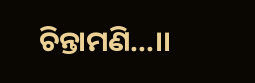ଚିନ୍ତାମଣି...।।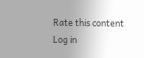Rate this content
Log in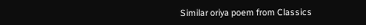Similar oriya poem from Classics